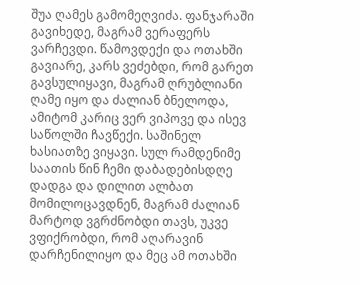შუა ღამეს გამომეღვიძა. ფანჯარაში გავიხედე, მაგრამ ვერაფერს ვარჩევდი. წამოვდექი და ოთახში გავიარე, კარს ვეძებდი, რომ გარეთ გავსულიყავი, მაგრამ ღრუბლიანი ღამე იყო და ძალიან ბნელოდა, ამიტომ კარიც ვერ ვიპოვე და ისევ საწოლში ჩავწექი. საშინელ ხასიათზე ვიყავი. სულ რამდენიმე საათის წინ ჩემი დაბადებისდღე დადგა და დილით ალბათ მომილოცავდნენ, მაგრამ ძალიან მარტოდ ვგრძნობდი თავს, უკვე ვფიქრობდი, რომ აღარავინ დარჩენილიყო და მეც ამ ოთახში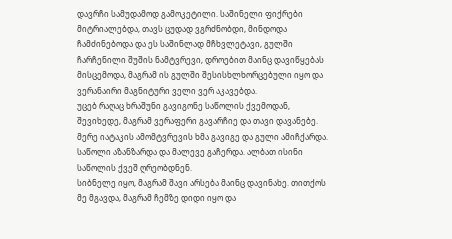დავრჩი სამუდამოდ გამოკეტილი. საშინელი ფიქრები მიტრიალებდა, თავს ცუდად ვგრძნობდი, მინდოდა ჩამძინებოდა და ეს საშინლად მჩხვლეტავი, გულში ჩარჩენილი შუშის ნამტვრევი, დროებით მაინც დავიწყებას მისცემოდა, მაგრამ ის გულში შესისხლხორცებული იყო და ვერანაირი მაგნიტური ველი ვერ აკავებდა.
უცებ რაღაც ხრაშუნი გავიგონე საწოლის ქვემოდან, შევიხედე, მაგრამ ვერაფერი გავარჩიე და თავი დავანებე. მერე იატაკის ამომტვრევის ხმა გავიგე და გული ამიჩქარდა. საწოლი აზანზარდა და მალევე გაჩერდა. ალბათ ისინი საწოლის ქვეშ ღრეობდნენ.
სიბნელე იყო, მაგრამ შავი არსება მაინც დავინახე. თითქოს მე მგავდა, მაგრამ ჩემზე დიდი იყო და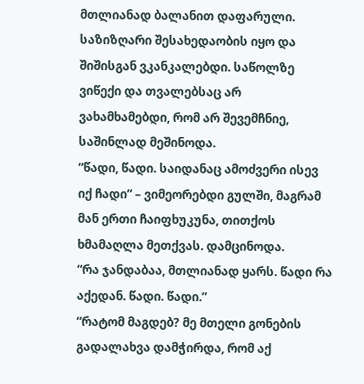მთლიანად ბალანით დაფარული. საზიზღარი შესახედაობის იყო და შიშისგან ვკანკალებდი. საწოლზე ვიწექი და თვალებსაც არ ვახამხამებდი, რომ არ შევემჩნიე, საშინლად მეშინოდა.
“წადი, წადი. საიდანაც ამოძვერი ისევ იქ ჩადი” – ვიმეორებდი გულში, მაგრამ მან ერთი ჩაიფხუკუნა, თითქოს ხმამაღლა მეთქვას. დამცინოდა.
“რა ჯანდაბაა, მთლიანად ყარს. წადი რა აქედან. წადი. წადი.”
“რატომ მაგდებ? მე მთელი გონების გადალახვა დამჭირდა, რომ აქ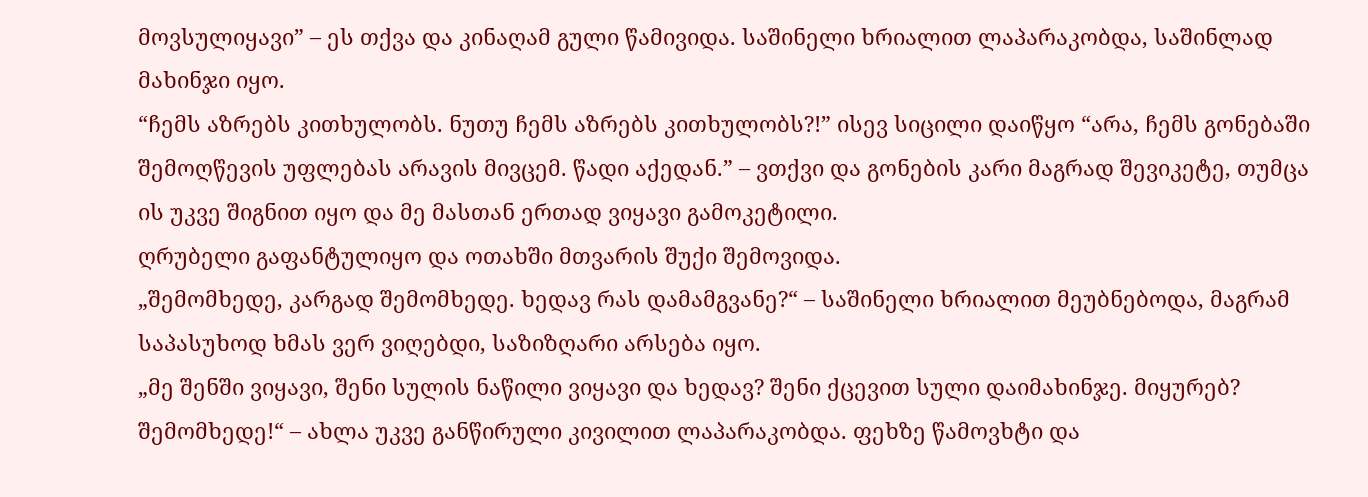მოვსულიყავი” – ეს თქვა და კინაღამ გული წამივიდა. საშინელი ხრიალით ლაპარაკობდა, საშინლად მახინჯი იყო.
“ჩემს აზრებს კითხულობს. ნუთუ ჩემს აზრებს კითხულობს?!” ისევ სიცილი დაიწყო “არა, ჩემს გონებაში შემოღწევის უფლებას არავის მივცემ. წადი აქედან.” – ვთქვი და გონების კარი მაგრად შევიკეტე, თუმცა ის უკვე შიგნით იყო და მე მასთან ერთად ვიყავი გამოკეტილი.
ღრუბელი გაფანტულიყო და ოთახში მთვარის შუქი შემოვიდა.
„შემომხედე, კარგად შემომხედე. ხედავ რას დამამგვანე?“ – საშინელი ხრიალით მეუბნებოდა, მაგრამ საპასუხოდ ხმას ვერ ვიღებდი, საზიზღარი არსება იყო.
„მე შენში ვიყავი, შენი სულის ნაწილი ვიყავი და ხედავ? შენი ქცევით სული დაიმახინჯე. მიყურებ? შემომხედე!“ – ახლა უკვე განწირული კივილით ლაპარაკობდა. ფეხზე წამოვხტი და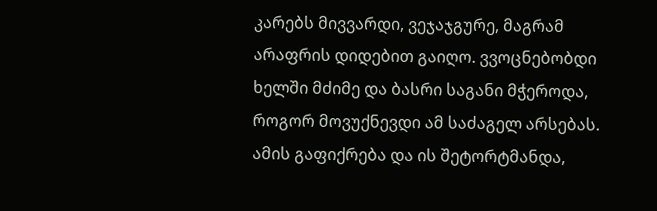კარებს მივვარდი, ვეჯაჯგურე, მაგრამ არაფრის დიდებით გაიღო. ვვოცნებობდი ხელში მძიმე და ბასრი საგანი მჭეროდა, როგორ მოვუქნევდი ამ საძაგელ არსებას. ამის გაფიქრება და ის შეტორტმანდა,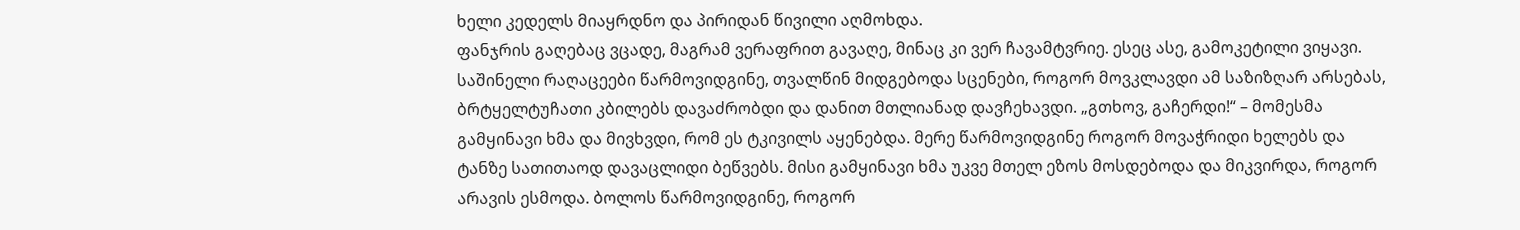ხელი კედელს მიაყრდნო და პირიდან წივილი აღმოხდა.
ფანჯრის გაღებაც ვცადე, მაგრამ ვერაფრით გავაღე, მინაც კი ვერ ჩავამტვრიე. ესეც ასე, გამოკეტილი ვიყავი.
საშინელი რაღაცეები წარმოვიდგინე, თვალწინ მიდგებოდა სცენები, როგორ მოვკლავდი ამ საზიზღარ არსებას, ბრტყელტუჩათი კბილებს დავაძრობდი და დანით მთლიანად დავჩეხავდი. „გთხოვ, გაჩერდი!“ – მომესმა გამყინავი ხმა და მივხვდი, რომ ეს ტკივილს აყენებდა. მერე წარმოვიდგინე როგორ მოვაჭრიდი ხელებს და ტანზე სათითაოდ დავაცლიდი ბეწვებს. მისი გამყინავი ხმა უკვე მთელ ეზოს მოსდებოდა და მიკვირდა, როგორ არავის ესმოდა. ბოლოს წარმოვიდგინე, როგორ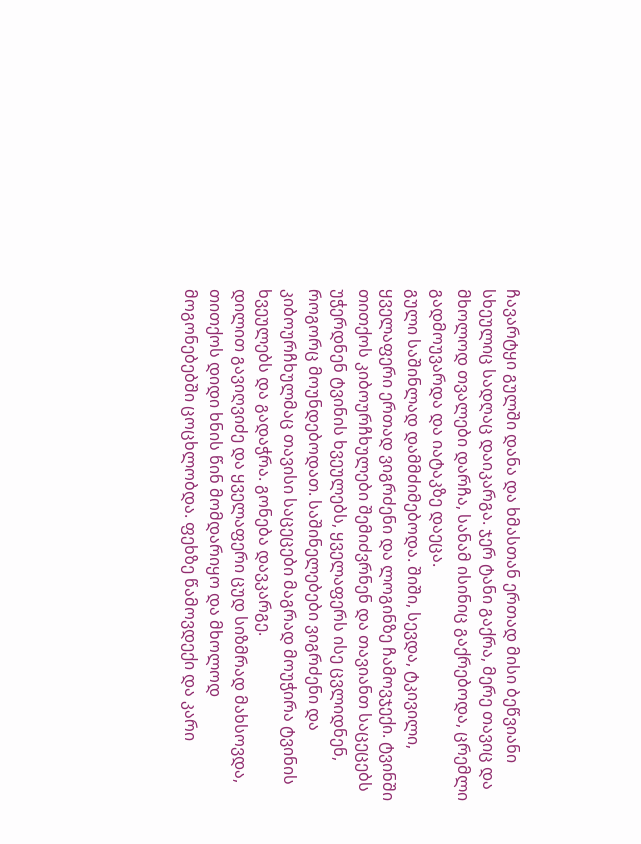ჩავარტყი გულში დანა და ხმასთან ერთად მისი ბეწვიანი სხეულიც სადღაც დაიკარგა. ჯერ ტანი გაქრა, მერე თავიც და მხოლოდ თვალები დარჩა, სანამ ისინიც გაქრებოდა, ცრემლი გადმოუვარდა და იატაკზე დაეცა.
გული საშინლად დამმძიმებოდა. შიში, სევდა, ტკივილი, ყველაფერი ერთად ვიგრძენი და ლოგინზე ჩამოვჯექი. ტვინში თითქოს კიბოურჩხულები შემიძვრნენ და თავიანთ საცეცებს უჭერდნენ ტვინის ხვეულებს, ყველაფერს ისე ცვლიდნენ, როგორც მოუნდებოდათ. საშინელებები ვიგრძენი და კიბოურჩხულმაც თავისი საცეცები მაგრად მოუჭირა ტვინის ხვეულებს და გადაჭრა. გონება დავკარგე.
დილით გავიღვიძე და ყველაფერი ცუდ სიზმრად მახსოვდა, თითქოს დიდი ხნის წინ მომდარიყო და მხოლოდ მოგონებებში ცოცხლობდა. ფეხზე წამოვდექი და კარი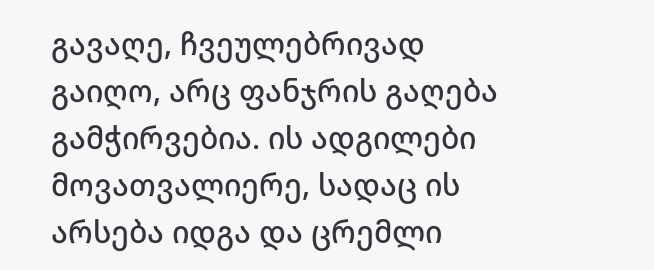გავაღე, ჩვეულებრივად გაიღო, არც ფანჯრის გაღება გამჭირვებია. ის ადგილები მოვათვალიერე, სადაც ის არსება იდგა და ცრემლი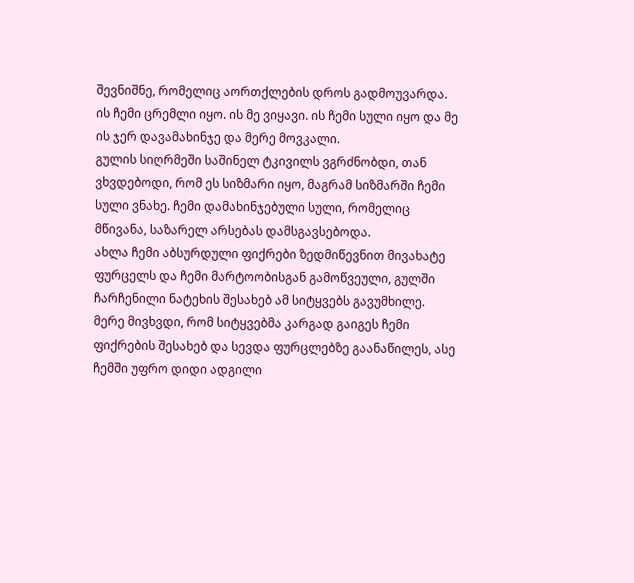შევნიშნე, რომელიც აორთქლების დროს გადმოუვარდა. ის ჩემი ცრემლი იყო. ის მე ვიყავი. ის ჩემი სული იყო და მე ის ჯერ დავამახინჯე და მერე მოვკალი.
გულის სიღრმეში საშინელ ტკივილს ვგრძნობდი, თან ვხვდებოდი, რომ ეს სიზმარი იყო, მაგრამ სიზმარში ჩემი სული ვნახე. ჩემი დამახინჯებული სული, რომელიც მწივანა, საზარელ არსებას დამსგავსებოდა.
ახლა ჩემი აბსურდული ფიქრები ზედმიწევნით მივახატე ფურცელს და ჩემი მარტოობისგან გამოწვეული, გულში ჩარჩენილი ნატეხის შესახებ ამ სიტყვებს გავუმხილე. მერე მივხვდი, რომ სიტყვებმა კარგად გაიგეს ჩემი ფიქრების შესახებ და სევდა ფურცლებზე გაანაწილეს, ასე ჩემში უფრო დიდი ადგილი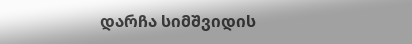დარჩა სიმშვიდის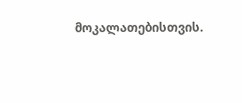მოკალათებისთვის.